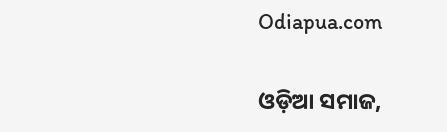Odiapua.com

ଓଡ଼ିଆ ସମାଜ,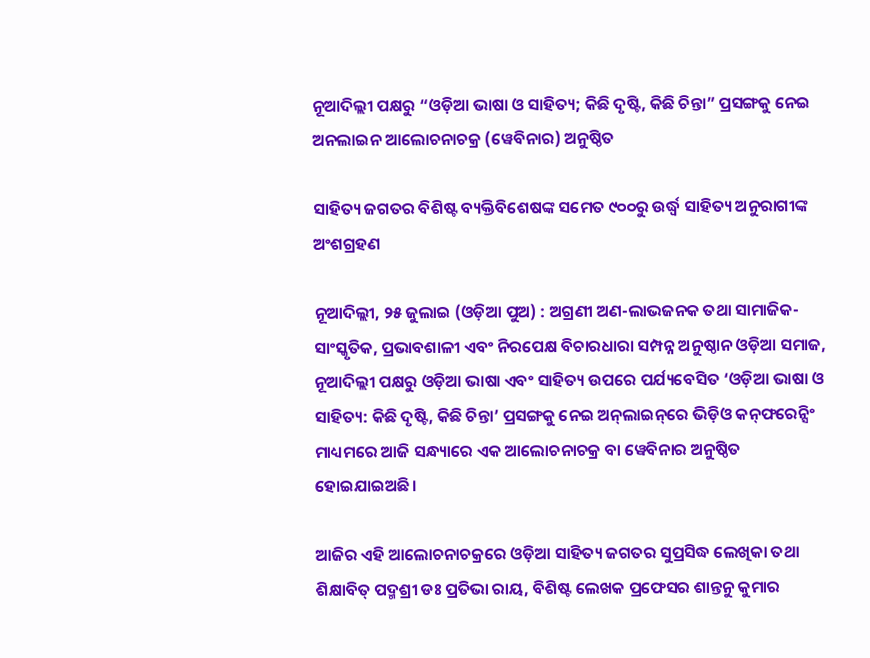ନୂଆଦିଲ୍ଲୀ ପକ୍ଷରୁ “ଓଡ଼ିଆ ଭାଷା ଓ ସାହିତ୍ୟ; କିଛି ଦୃଷ୍ଟି, କିଛି ଚିନ୍ତା” ପ୍ରସଙ୍ଗକୁ ନେଇ ଅନଲାଇନ ଆଲୋଚନାଚକ୍ର (ୱେବିନାର) ଅନୁଷ୍ଠିତ

ସାହିତ୍ୟ ଜଗତର ବିଶିଷ୍ଟ ବ୍ୟକ୍ତିବିଶେଷଙ୍କ ସମେତ ୯୦୦ରୁ ଉର୍ଦ୍ଧ୍ୱ ସାହିତ୍ୟ ଅନୁରାଗୀଙ୍କ ଅଂଶଗ୍ରହଣ

ନୂଆଦିଲ୍ଲୀ, ୨୫ ଜୁଲାଇ (ଓଡ଼ିଆ ପୁଅ) : ଅଗ୍ରଣୀ ଅଣ-ଲାଭଜନକ ତଥା ସାମାଜିକ-ସାଂସ୍କୃତିକ, ପ୍ରଭାବଶାଳୀ ଏବଂ ନିରପେକ୍ଷ ବିଚାରଧାରା ସମ୍ପନ୍ନ ଅନୁଷ୍ଠାନ ଓଡ଼ିଆ ସମାଜ, ନୂଆଦିଲ୍ଲୀ ପକ୍ଷରୁ ଓଡ଼ିଆ ଭାଷା ଏବଂ ସାହିତ୍ୟ ଉପରେ ପର୍ଯ୍ୟବେସିତ ‘ଓଡ଼ିଆ ଭାଷା ଓ ସାହିତ୍ୟ: କିଛି ଦୃଷ୍ଟି, କିଛି ଚିନ୍ତା’ ପ୍ରସଙ୍ଗକୁ ନେଇ ଅନ୍‌ଲାଇନ୍‌ରେ ଭିଡ଼ିଓ କନ୍‌ଫରେନ୍ସିଂ ମାଧ୍ୟମରେ ଆଜି ସନ୍ଧ୍ୟାରେ ଏକ ଆଲୋଚନାଚକ୍ର ବା ୱେବିନାର ଅନୁଷ୍ଠିତ ହୋଇଯାଇଅଛି।

ଆଜିର ଏହି ଆଲୋଚନାଚକ୍ରରେ ଓଡ଼ିଆ ସାହିତ୍ୟ ଜଗତର ସୁପ୍ରସିଦ୍ଧ ଲେଖିକା ତଥା ଶିକ୍ଷାବିତ୍ ପଦ୍ମଶ୍ରୀ ଡଃ ପ୍ରତିଭା ରାୟ, ବିଶିଷ୍ଟ ଲେଖକ ପ୍ରଫେସର ଶାନ୍ତନୁ କୁମାର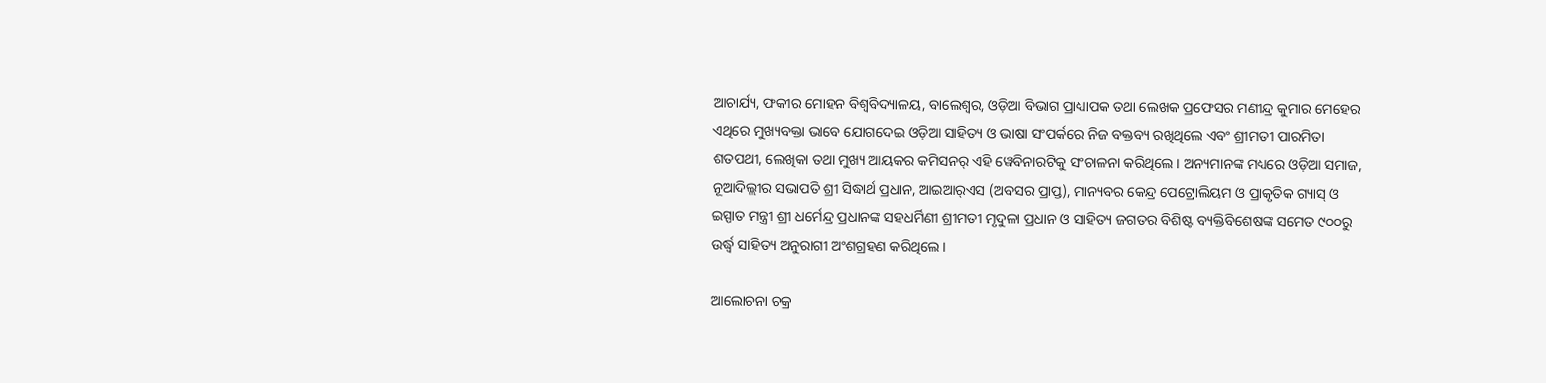ଆଚାର୍ଯ୍ୟ, ଫକୀର ମୋହନ ବିଶ୍ୱବିଦ୍ୟାଳୟ, ବାଲେଶ୍ୱର, ଓଡ଼ିଆ ବିଭାଗ ପ୍ରାଧ୍ୟାପକ ତଥା ଲେଖକ ପ୍ରଫେସର ମଣୀନ୍ଦ୍ର କୁମାର ମେହେର ଏଥିରେ ମୁଖ୍ୟବକ୍ତା ଭାବେ ଯୋଗଦେଇ ଓଡ଼ିଆ ସାହିତ୍ୟ ଓ ଭାଷା ସଂପର୍କରେ ନିଜ ବକ୍ତବ୍ୟ ରଖିଥିଲେ ଏବଂ ଶ୍ରୀମତୀ ପାରମିତା ଶତପଥୀ, ଲେଖିକା ତଥା ମୁଖ୍ୟ ଆୟକର କମିସନର୍ ଏହି ୱେବିନାରଟିକୁ ସଂଚାଳନା କରିଥିଲେ। ଅନ୍ୟମାନଙ୍କ ମଧ୍ୟରେ ଓଡ଼ିଆ ସମାଜ, ନୂଆଦିଲ୍ଲୀର ସଭାପତି ଶ୍ରୀ ସିଦ୍ଧାର୍ଥ ପ୍ରଧାନ, ଆଇଆର୍‌ଏସ (ଅବସର ପ୍ରାପ୍ତ), ମାନ୍ୟବର କେନ୍ଦ୍ର ପେଟ୍ରୋଲିୟମ ଓ ପ୍ରାକୃତିକ ଗ୍ୟାସ୍ ଓ ଇସ୍ପାତ ମନ୍ତ୍ରୀ ଶ୍ରୀ ଧର୍ମେନ୍ଦ୍ର ପ୍ରଧାନଙ୍କ ସହଧର୍ମିଣୀ ଶ୍ରୀମତୀ ମୃଦୁଳା ପ୍ରଧାନ ଓ ସାହିତ୍ୟ ଜଗତର ବିଶିଷ୍ଟ ବ୍ୟକ୍ତିବିଶେଷଙ୍କ ସମେତ ୯୦୦ରୁ ଉର୍ଦ୍ଧ୍ୱ ସାହିତ୍ୟ ଅନୁରାଗୀ ଅଂଶଗ୍ରହଣ କରିଥିଲେ।

ଆଲୋଚନା ଚକ୍ର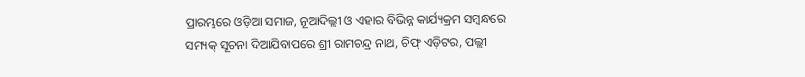ପ୍ରାରମ୍ଭରେ ଓଡ଼ିଆ ସମାଜ, ନୂଆଦିଲ୍ଲୀ ଓ ଏହାର ବିଭିନ୍ନ କାର୍ଯ୍ୟକ୍ରମ ସମ୍ବନ୍ଧରେ ସମ୍ୟକ୍ ସୂଚନା ଦିଆଯିବାପରେ ଶ୍ରୀ ରାମଚନ୍ଦ୍ର ନାଥ, ଚିଫ୍ ଏଡ଼ିଟର, ପଲ୍ଲୀ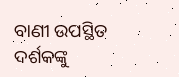ବାଣୀ ଉପସ୍ଥିତ ଦର୍ଶକଙ୍କୁ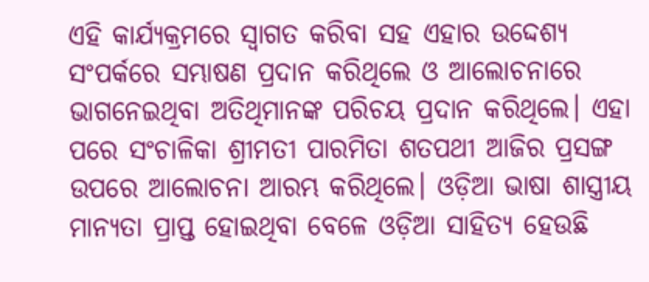ଏହି କାର୍ଯ୍ୟକ୍ରମରେ ସ୍ୱାଗତ କରିବା ସହ ଏହାର ଉଦ୍ଦେଶ୍ୟ ସଂପର୍କରେ ସମ୍ଭାଷଣ ପ୍ରଦାନ କରିଥିଲେ ଓ ଆଲୋଚନାରେ ଭାଗନେଇଥିବା ଅତିଥିମାନଙ୍କ ପରିଚୟ ପ୍ରଦାନ କରିଥିଲେ। ଏହା ପରେ ସଂଚାଳିକା ଶ୍ରୀମତୀ ପାରମିତା ଶତପଥୀ ଆଜିର ପ୍ରସଙ୍ଗ ଉପରେ ଆଲୋଚନା ଆରମ୍ଭ କରିଥିଲେ। ଓଡ଼ିଆ ଭାଷା ଶାସ୍ତ୍ରୀୟ ମାନ୍ୟତା ପ୍ରାପ୍ତ ହୋଇଥିବା ବେଳେ ଓଡ଼ିଆ ସାହିତ୍ୟ ହେଉଛି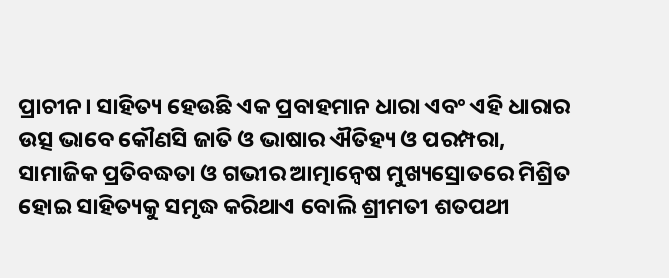ପ୍ରାଚୀନ। ସାହିତ୍ୟ ହେଉଛି ଏକ ପ୍ରବାହମାନ ଧାରା ଏବଂ ଏହି ଧାରାର ଉତ୍ସ ଭାବେ କୌଣସି ଜାତି ଓ ଭାଷାର ଐତିହ୍ୟ ଓ ପରମ୍ପରା, ସାମାଜିକ ପ୍ରତିବଦ୍ଧତା ଓ ଗଭୀର ଆତ୍ମାନ୍ୱେଷ ମୁଖ୍ୟସ୍ରୋତରେ ମିଶ୍ରିତ ହୋଇ ସାହିତ୍ୟକୁ ସମୃଦ୍ଧ କରିଥାଏ ବୋଲି ଶ୍ରୀମତୀ ଶତପଥୀ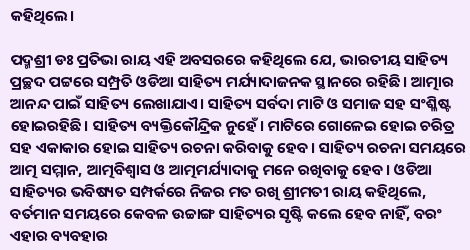କହିଥିଲେ।

ପଦ୍ମଶ୍ରୀ ଡଃ ପ୍ରତିଭା ରାୟ ଏହି ଅବସରରେ କହିଥିଲେ ଯେ, ଭାରତୀୟ ସାହିତ୍ୟ ପ୍ରଚ୍ଛଦ ପଟ୍ଟରେ ସମ୍ପ୍ରତି ଓଡିଆ ସାହିତ୍ୟ ମର୍ଯ୍ୟାଦାଜନକ ସ୍ଥାନରେ ରହିଛି। ଆତ୍ମାର ଆନନ୍ଦ ପାଇଁ ସାହିତ୍ୟ ଲେଖାଯାଏ। ସାହିତ୍ୟ ସର୍ବଦା ମାଟି ଓ ସମାଜ ସହ ସଂଶ୍ଳିଷ୍ଟ ହୋଇରହିଛି। ସାହିତ୍ୟ ବ୍ୟକ୍ତିକୌନ୍ଦ୍ରିକ ନୁହେଁ। ମାଟିରେ ଗୋଳେଇ ହୋଇ ଚରିତ୍ର ସହ ଏକାକାର ହୋଇ ସାହିତ୍ୟ ରଚନା କରିବାକୁ ହେବ। ସାହିତ୍ୟ ରଚନା ସମୟରେ ଆତ୍ମ ସମ୍ମାନ, ଆତ୍ମବିଶ୍ୱାସ ଓ ଆତ୍ମମର୍ଯ୍ୟାଦାକୁ ମନେ ରଖିବାକୁ ହେବ। ଓଡିଆ ସାହିତ୍ୟର ଭବିଷ୍ୟତ ସମ୍ପର୍କରେ ନିଜର ମତ ରଖି ଶ୍ରୀମତୀ ରାୟ କହିଥିଲେ, ବର୍ତମାନ ସମୟରେ କେବଳ ଉଚ୍ଚାଙ୍ଗ ସାହିତ୍ୟର ସୃଷ୍ଟି କଲେ ହେବ ନାହିଁ, ବରଂ ଏହାର ବ୍ୟବହାର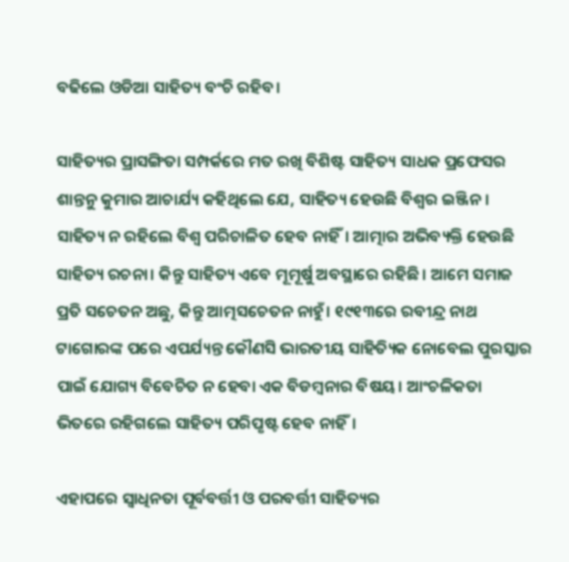ବଢିଲେ ଓଡିଆ ସାହିତ୍ୟ ବଂଚି ରହିବ।

ସାହିତ୍ୟର ପ୍ରାସଙ୍ଗିତା ସମ୍ପର୍କରେ ମତ ରଖି ବିଶିଷ୍ଟ ସାହିତ୍ୟ ସାଧକ ପ୍ରଫେସର ଶାନ୍ତନୁ କୁମାର ଆଚାର୍ଯ୍ୟ କହିଥିଲେ ଯେ, ସାହିତ୍ୟ ହେଉଛି ବିଶ୍ୱର ଇଞ୍ଜିନ। ସାହିତ୍ୟ ନ ରହିଲେ ବିଶ୍ୱ ପରିଚାଳିତ ହେବ ନାହିଁ। ଆତ୍ମାର ଅଭିବ୍ୟକ୍ତି ହେଉଛି ସାହିତ୍ୟ ରଚନା। କିନ୍ତୁ ସାହିତ୍ୟ ଏବେ ମୂମୂର୍ଷୁ ଅବସ୍ଥାରେ ରହିଛି। ଆମେ ସମାଜ ପ୍ରତି ସଚେତନ ଅଛୁ, କିନ୍ତୁ ଆତ୍ମସଚେତନ ନାହୁଁ। ୧୯୧୩ରେ ରବୀନ୍ଦ୍ର ନାଥ ଟାଗୋରଙ୍କ ପରେ ଏପର୍ଯ୍ୟନ୍ତ କୌଣସି ଭାରତୀୟ ସାହିତ୍ୟିକ ନୋବେଲ ପୁରସ୍କାର ପାଇଁ ଯୋଗ୍ୟ ବିବେଚିତ ନ ହେବା ଏକ ବିଡମ୍ବନାର ବିଷୟ। ଆଂଚଳିକତା ଭିତରେ ରହିଗଲେ ସାହିତ୍ୟ ପରିପୃଷ୍ଟ ହେବ ନାହିଁ।

ଏହାପରେ ସ୍ୱାଧିନତା ପୂର୍ବବର୍ତ୍ତୀ ଓ ପରବର୍ତ୍ତୀ ସାହିତ୍ୟର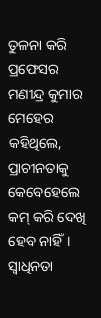ତୁଳନା କରି ପ୍ରଫେସର ମଣୀନ୍ଦ୍ର କୁମାର ମେହେର କହିଥିଲେ, ପ୍ରାଚୀନତାକୁ କେବେହେଲେ କମ୍ କରି ଦେଖି ହେବ ନାହିଁ। ସ୍ୱାଧିନତା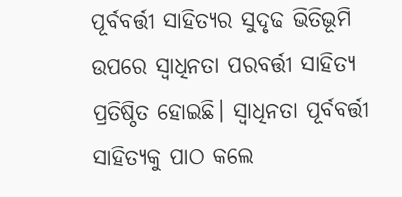ପୂର୍ବବର୍ତ୍ତୀ ସାହିତ୍ୟର ସୁଦୃଢ ଭିତିଭୂମି ଉପରେ ସ୍ୱାଧିନତା ପରବର୍ତ୍ତୀ ସାହିତ୍ୟ ପ୍ରତିଷ୍ଠିତ ହୋଇଛି। ସ୍ୱାଧିନତା ପୂର୍ବବର୍ତ୍ତୀ ସାହିତ୍ୟକୁ ପାଠ କଲେ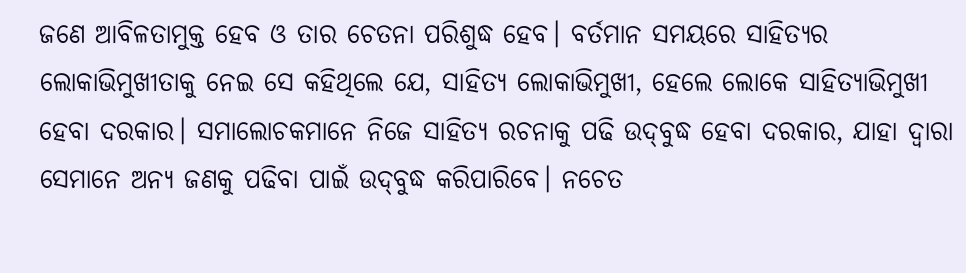ଜଣେ ଆବିଳତାମୁକ୍ତ ହେବ ଓ ତାର ଚେତନା ପରିଶୁଦ୍ଧ ହେବ। ବର୍ତମାନ ସମୟରେ ସାହିତ୍ୟର ଲୋକାଭିମୁଖୀତାକୁ ନେଇ ସେ କହିଥିଲେ ଯେ, ସାହିତ୍ୟ ଲୋକାଭିମୁଖୀ, ହେଲେ ଲୋକେ ସାହିତ୍ୟାଭିମୁଖୀ ହେବା ଦରକାର। ସମାଲୋଚକମାନେ ନିଜେ ସାହିତ୍ୟ ରଚନାକୁ ପଢି ଉଦ୍‌ବୁଦ୍ଧ ହେବା ଦରକାର, ଯାହା ଦ୍ୱାରା ସେମାନେ ଅନ୍ୟ ଜଣକୁ ପଢିବା ପାଇଁ ଉଦ୍‌ବୁଦ୍ଧ କରିପାରିବେ। ନଚେତ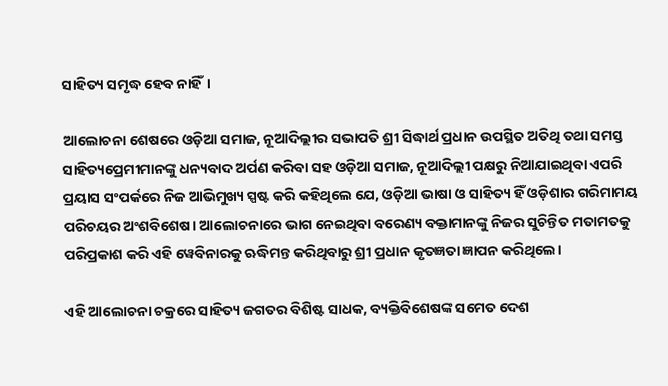ସାହିତ୍ୟ ସମୃଦ୍ଧ ହେବ ନାହିଁ।

ଆଲୋଚନା ଶେଷରେ ଓଡ଼ିଆ ସମାଜ, ନୂଆଦିଲ୍ଲୀର ସଭାପତି ଶ୍ରୀ ସିଦ୍ଧାର୍ଥ ପ୍ରଧାନ ଉପସ୍ଥିତ ଅତିଥି ତଥା ସମସ୍ତ ସାହିତ୍ୟପ୍ରେମୀମାନଙ୍କୁ ଧନ୍ୟବାଦ ଅର୍ପଣ କରିବା ସହ ଓଡ଼ିଆ ସମାଜ, ନୂଆଦିଲ୍ଲୀ ପକ୍ଷରୁ ନିଆଯାଇଥିବା ଏପରି ପ୍ରୟାସ ସଂପର୍କରେ ନିଜ ଆଭିମୁଖ୍ୟ ସ୍ପଷ୍ଟ କରି କହିଥିଲେ ଯେ, ଓଡ଼ିଆ ଭାଷା ଓ ସାହିତ୍ୟ ହିଁ ଓଡ଼ିଶାର ଗରିମାମୟ ପରିଚୟର ଅଂଶବିଶେଷ। ଆଲୋଚନାରେ ଭାଗ ନେଇଥିବା ବରେଣ୍ୟ ବକ୍ତାମାନଙ୍କୁ ନିଜର ସୁଚିନ୍ତିତ ମତାମତକୁ ପରିପ୍ରକାଶ କରି ଏହି ୱେବିନାରକୁ ଋଦ୍ଧିମନ୍ତ କରିଥିବାରୁ ଶ୍ରୀ ପ୍ରଧାନ କୃତଜ୍ଞତା ଜ୍ଞାପନ କରିଥିଲେ।

ଏହି ଆଲୋଚନା ଚକ୍ରରେ ସାହିତ୍ୟ ଜଗତର ବିଶିଷ୍ଟ ସାଧକ, ବ୍ୟକ୍ତିବିଶେଷଙ୍କ ସମେତ ଦେଶ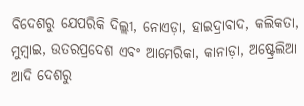ବିଦେଶରୁ ଯେପରିକି ଦିଲ୍ଲୀ, ନୋଏଡ଼ା, ହାଇଦ୍ରାବାଦ, କଲିକତା, ମୁମ୍ବାଇ, ଉତରପ୍ରଦେଶ ଏବଂ ଆମେରିକା, କାନାଡ଼ା, ଅଷ୍ଟ୍ରେଲିଆ ଆଦି ଦେଶରୁ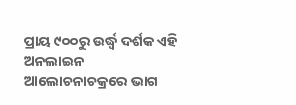ପ୍ରାୟ ୯୦୦ରୁ ଉର୍ଦ୍ଧ୍ୱ ଦର୍ଶକ ଏହି ଅନଲାଇନ ଆଲୋଚନାଚକ୍ରରେ ଭାଗ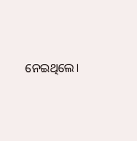ନେଇଥିଲେ।